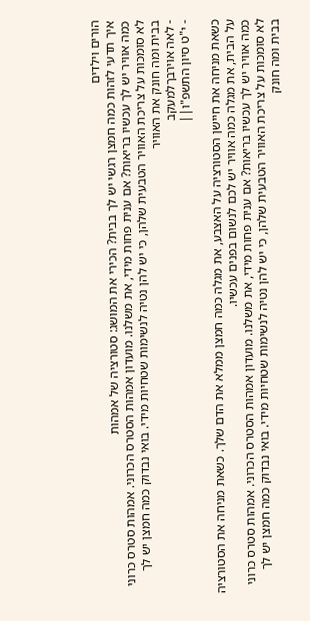הורים וילדים
איך תדעי לזהות כמה חמצן רגשי יש לך בבית? הכירי את המושג: סטורציה של אמהות
כמה אוויר יש לך עכשיו בריאות? אם ענית פחות מידי, את משלנו. מועדון אמהות הסטרס הכרוני. אמהות סטרס כרוני לא סומכות על צריכת האוויר הטבעית שלהן, כי יש להן נטיה לנשימות שטחיות מידי. בואי נבדוק כמה חמצן יש לך בבית ומה חונק את האוויר
- לאה אוירבךלמעקב
- י"ט סיון התשפ"ו||

כשאת מניחה את חיישן הסטורציה על האצבע, את מגלה כמה חמצן ממלא את הדם שלך. כשאת מניחה את הסטורציה על הבית, את מגלה כמה אוויר יש לכם לנשום בפנים עכשיו.
כמה אוויר יש לך עכשיו בריאות? אם ענית פחות מידי, את משלנו. מועדון אמהות הסטרס הכרוני. אמהות סטרס כרוני לא סומכות על צריכת האוויר הטבעית שלהן, כי יש להן נטיה לנשימות שטחיות מידי. בואי נבדוק כמה חמצן יש לך בבית ומה חונק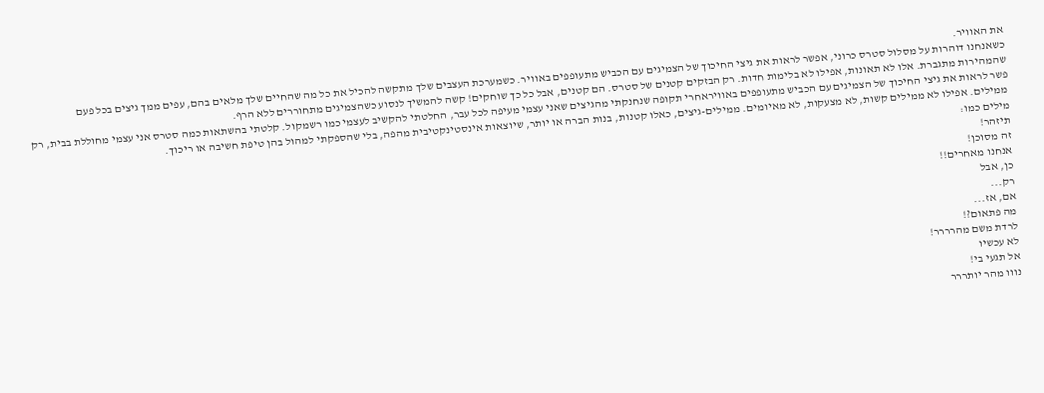את האוויר.
כשאנחנו דוהרות על מסלול סטרס כרוני, אפשר לראות את גיצי החיכוך של הצמיגים עם הכביש מתעופפים באוויר. כשמערכת העצבים שלך מתקשה להכיל את כל מה שהחיים שלך מלאים בהם, עפים ממך גיצים בכל פעם שהמהירות מתגברת. אלו לא תאונות, אפילו לא בלימות חדות. רק הבזקים קטנים של סטרס. הם קטנים, אבל כל כך שוחקים! קשה להמשיך לנסוע כשהצמיגים מתחוררים ללא הרף.
פשר לראות את גיצי החיכוך של הצמיגים עם הכביש מתעופפים באוויראחרי תקופה שנחנקתי מהגיצים שאני עצמי מעיפה לכל עבר, החלטתי להקשיב לעצמי כמו רשמקול. קלטתי בהשתאות כמה סטרס אני עצמי מחוללת בבית, רק ממילים. אפילו לא ממילים קשות, לא מצעקות, לא מאיומים. ממילים-גיצים, כאלו קטנות, בנות הברה או יותר, שיוצאות אינסטינקטיבית מהפה, בלי שהספקתי למהול בהן טיפת חשיבה או ריכוך.
מילים כמו:
תיזהר!
זה מסוכן!
אנחנו מאחרים!!
כן, אבל
רק...
אם, אז...
מה פתאום?!
לרדת משם מהרררר!
לא עכשיו
אל תגעי בי!
נווו מהר יותררר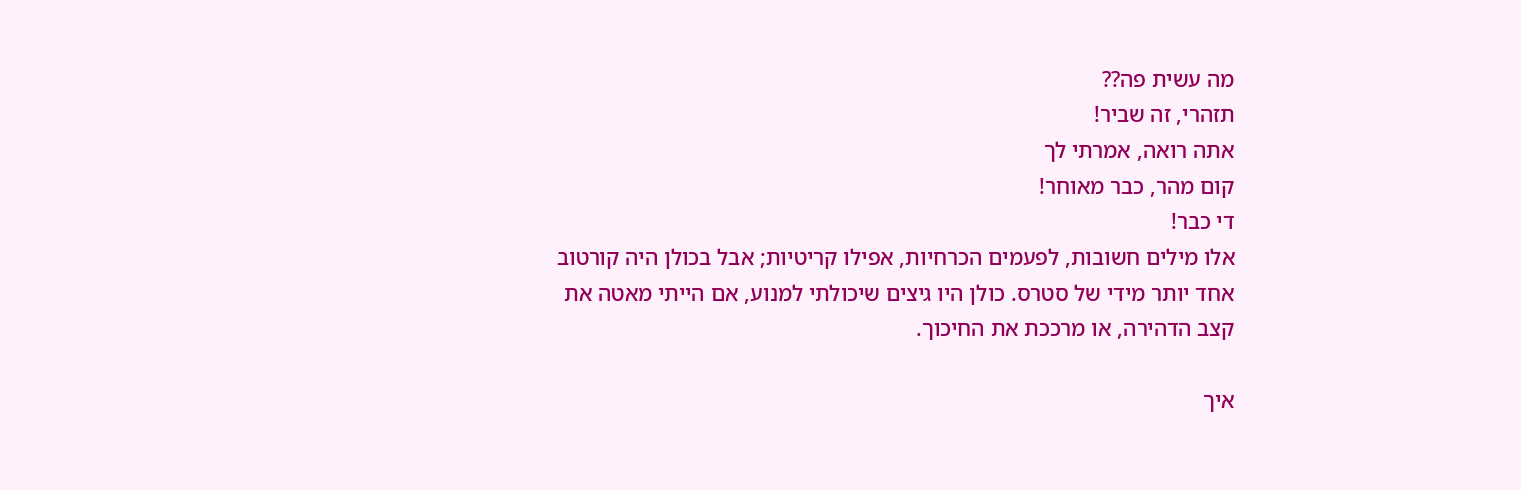מה עשית פה??
תזהרי, זה שביר!
אתה רואה, אמרתי לך
קום מהר, כבר מאוחר!
די כבר!
אלו מילים חשובות, לפעמים הכרחיות, אפילו קריטיות; אבל בכולן היה קורטוב אחד יותר מידי של סטרס. כולן היו גיצים שיכולתי למנוע, אם הייתי מאטה את קצב הדהירה, או מרככת את החיכוך.

איך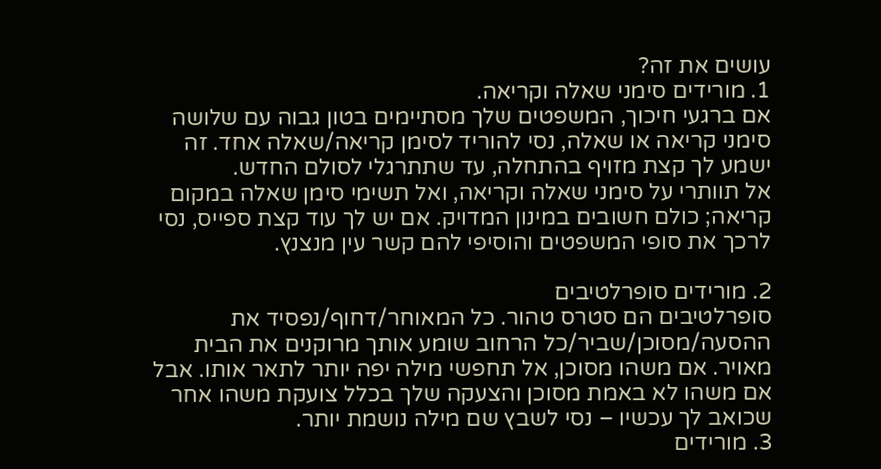עושים את זה?
1. מורידים סימני שאלה וקריאה.
אם ברגעי חיכוך, המשפטים שלך מסתיימים בטון גבוה עם שלושה סימני קריאה או שאלה, נסי להוריד לסימן קריאה/שאלה אחד. זה ישמע לך קצת מזויף בהתחלה, עד שתתרגלי לסולם החדש.
אל תוותרי על סימני שאלה וקריאה, ואל תשימי סימן שאלה במקום קריאה; כולם חשובים במינון המדויק. אם יש לך עוד קצת ספייס, נסי לרכך את סופי המשפטים והוסיפי להם קשר עין מנצנץ.

2. מורידים סופרלטיבים
סופרלטיבים הם סטרס טהור. כל המאוחר/דחוף/נפסיד את ההסעה/מסוכן/שביר/כל הרחוב שומע אותך מרוקנים את הבית מאויר. אם משהו מסוכן, אל תחפשי מילה יפה יותר לתאר אותו. אבל אם משהו לא באמת מסוכן והצעקה שלך בכלל צועקת משהו אחר שכואב לך עכשיו – נסי לשבץ שם מילה נושמת יותר.
3. מורידים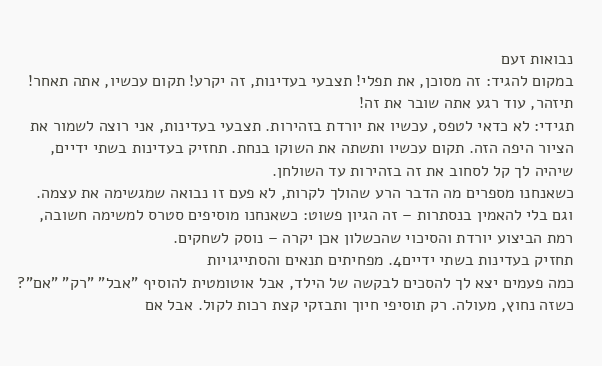נבואות זעם
במקום להגיד: זה מסוכן, את תפלי! תצבעי בעדינות, זה יקרע! תקום עכשיו, אתה תאחר! תיזהר, עוד רגע אתה שובר את זה!
תגידי: לא כדאי לטפס, עכשיו את יורדת בזהירות. תצבעי בעדינות, אני רוצה לשמור את הציור היפה הזה. תקום עכשיו ותשתה את השוקו בנחת. תחזיק בעדינות בשתי ידיים, שיהיה לך קל לסחוב את זה בזהירות עד השולחן.
כשאנחנו מספרים מה הדבר הרע שהולך לקרות, לא פעם זו נבואה שמגשימה את עצמה. וגם בלי להאמין בנסתרות – זה הגיון פשוט: כשאנחנו מוסיפים סטרס למשימה חשובה, רמת הביצוע יורדת והסיכוי שהכשלון אכן יקרה – נוסק לשחקים.
תחזיק בעדינות בשתי ידיים4. מפחיתים תנאים והסתייגויות
כמה פעמים יצא לך להסכים לבקשה של הילד, אבל אוטומטית להוסיף "אבל" "רק" "אם"? כשזה נחוץ, מעולה. רק תוסיפי חיוך ותבזקי קצת רכות לקול. אבל אם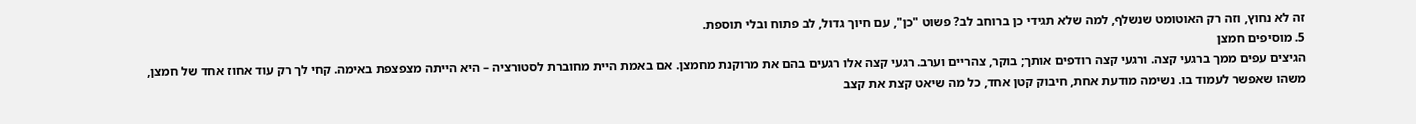זה לא נחוץ, וזה רק האוטומט שנשלף, למה שלא תגידי כן ברוחב לב? פשוט "כן", עם חיוך גדול, לב פתוח ובלי תוספת.
5. מוסיפים חמצן
הגיצים עפים ממך ברגעי קצה. ורגעי קצה רודפים אותך; בוקר, צהריים וערב. רגעי קצה אלו רגעים בהם את מרוקנת מחמצן. אם באמת היית מחוברת לסטורציה – היא הייתה מצפצפת באימה. קחי לך רק עוד אחוז אחד של חמצן, משהו שאפשר לעמוד בו. נשימה מודעת אחת, חיבוק קטן אחד, כל מה שיאט קצת את קצב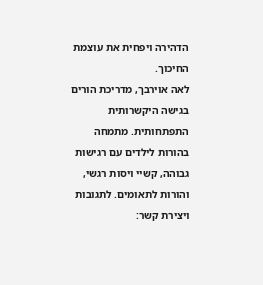הדהירה ויפחית את עוצמת החיכוך.
לאה אוירבך, מדריכת הורים בגישה היקשרותית התפתחותית. מתמחה בהורות לילדים עם רגישות גבוהה, קשיי ויסות רגשי, והורות לתאומים. לתגובות ויצירת קשר: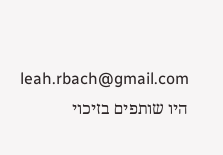leah.rbach@gmail.com
היו שותפים בזיכוי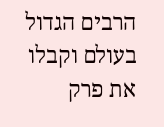הרבים הגדול בעולם וקבלו את פרק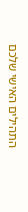התהילים האישי שלכם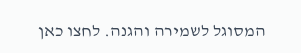המסוגל לשמירה והגנה. לחצו כאן